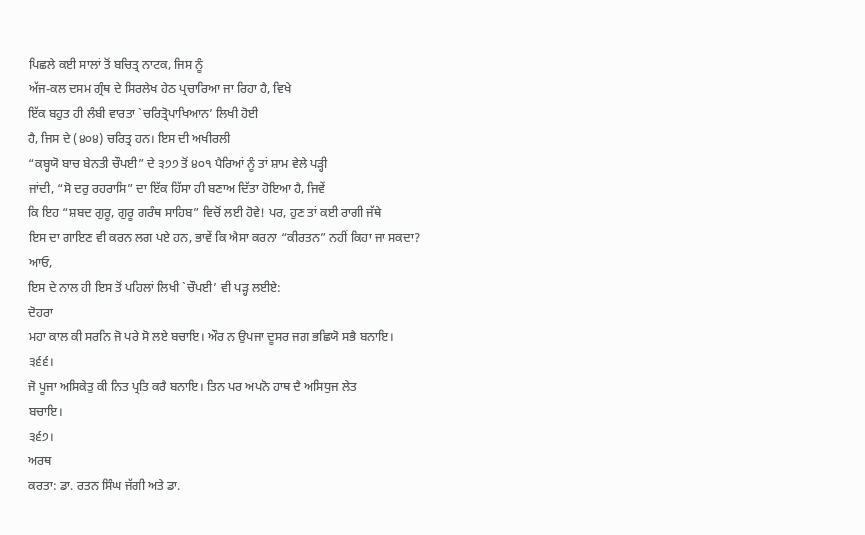ਪਿਛਲੇ ਕਈ ਸਾਲਾਂ ਤੋਂ ਬਚਿਤ੍ਰ ਨਾਟਕ, ਜਿਸ ਨੂੰ
ਅੱਜ-ਕਲ ਦਸਮ ਗ੍ਰੰਥ ਦੇ ਸਿਰਲੇਖ ਹੇਠ ਪ੍ਰਚਾਰਿਆ ਜਾ ਰਿਹਾ ਹੈ, ਵਿਖੇ
ਇੱਕ ਬਹੁਤ ਹੀ ਲੰਬੀ ਵਾਰਤਾ `ਚਰਿਤ੍ਰੋਪਾਖਿਆਨ’ ਲਿਖੀ ਹੋਈ
ਹੈ, ਜਿਸ ਦੇ (੪੦੪) ਚਰਿਤ੍ਰ ਹਨ। ਇਸ ਦੀ ਅਖੀਰਲੀ
“ਕਬ੍ਹਯੋ ਬਾਚ ਬੇਨਤੀ ਚੌਪਈ” ਦੇ ੩੭੭ ਤੋਂ ੪੦੧ ਪੈਰਿਆਂ ਨੂੰ ਤਾਂ ਸ਼ਾਮ ਵੇਲੇ ਪੜ੍ਹੀ
ਜਾਂਦੀ, “ਸੋ ਦਰੁ ਰਹਰਾਸਿ” ਦਾ ਇੱਕ ਹਿੱਸਾ ਹੀ ਬਣਾਅ ਦਿੱਤਾ ਹੋਇਆ ਹੈ, ਜਿਵੇਂ
ਕਿ ਇਹ “ਸ਼ਬਦ ਗੁਰੂ, ਗੁਰੂ ਗਰੰਥ ਸਾਹਿਬ” ਵਿਚੋਂ ਲਈ ਹੋਵੇ! ਪਰ, ਹੁਣ ਤਾਂ ਕਈ ਰਾਗੀ ਜੱਥੇ
ਇਸ ਦਾ ਗਾਇਣ ਵੀ ਕਰਨ ਲਗ ਪਏ ਹਨ, ਭਾਵੇਂ ਕਿ ਐਸਾ ਕਰਨਾ “ਕੀਰਤਨ” ਨਹੀਂ ਕਿਹਾ ਜਾ ਸਕਦਾ?
ਆਓ,
ਇਸ ਦੇ ਨਾਲ ਹੀ ਇਸ ਤੋਂ ਪਹਿਲਾਂ ਲਿਖੀ `ਚੌਪਈ’ ਵੀ ਪੜ੍ਹ ਲਈਏ:
ਦੋਹਰਾ
ਮਹਾ ਕਾਲ ਕੀ ਸਰਨਿ ਜੋ ਪਰੇ ਸੋ ਲਏ ਬਚਾਇ। ਔਰ ਨ ਉਪਜਾ ਦੂਸਰ ਜਗ ਭਛਿਯੋ ਸਭੈ ਬਨਾਇ।
੩੬੬।
ਜੋ ਪੂਜਾ ਅਸਿਕੇਤੁ ਕੀ ਨਿਤ ਪ੍ਰਤਿ ਕਰੈ ਬਨਾਇ। ਤਿਨ ਪਰ ਅਪਨੋ ਹਾਥ ਦੈ ਅਸਿਧੁਜ ਲੇਤ
ਬਚਾਇ।
੩੬੭।
ਅਰਥ
ਕਰਤਾ: ਡਾ. ਰਤਨ ਸਿੰਘ ਜੱਗੀ ਅਤੇ ਡਾ.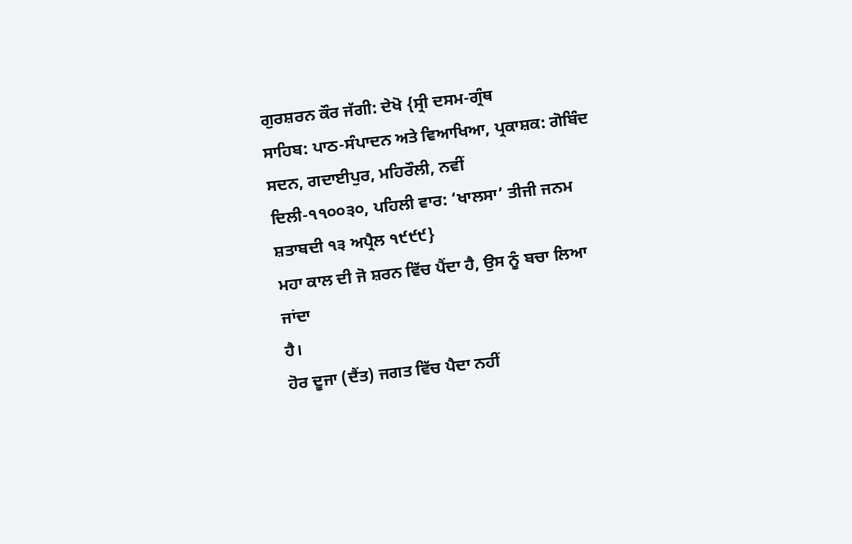ਗੁਰਸ਼ਰਨ ਕੌਰ ਜੱਗੀ: ਦੇਖੋ {ਸ੍ਰੀ ਦਸਮ-ਗ੍ਰੰਥ
ਸਾਹਿਬ: ਪਾਠ-ਸੰਪਾਦਨ ਅਤੇ ਵਿਆਖਿਆ, ਪ੍ਰਕਾਸ਼ਕ: ਗੋਬਿੰਦ ਸਦਨ, ਗਦਾਈਪੁਰ, ਮਹਿਰੌਲੀ, ਨਵੀਂ
ਦਿਲੀ-੧੧੦੦੩੦, ਪਹਿਲੀ ਵਾਰ: ‘ਖਾਲਸਾ’ ਤੀਜੀ ਜਨਮ ਸ਼ਤਾਬਦੀ ੧੩ ਅਪ੍ਰੈਲ ੧੯੯੯}
ਮਹਾ ਕਾਲ ਦੀ ਜੋ ਸ਼ਰਨ ਵਿੱਚ ਪੈਂਦਾ ਹੈ, ਉਸ ਨੂੰ ਬਚਾ ਲਿਆ ਜਾਂਦਾ
ਹੈ।
ਹੋਰ ਦੂਜਾ (ਦੈਂਤ) ਜਗਤ ਵਿੱਚ ਪੈਦਾ ਨਹੀਂ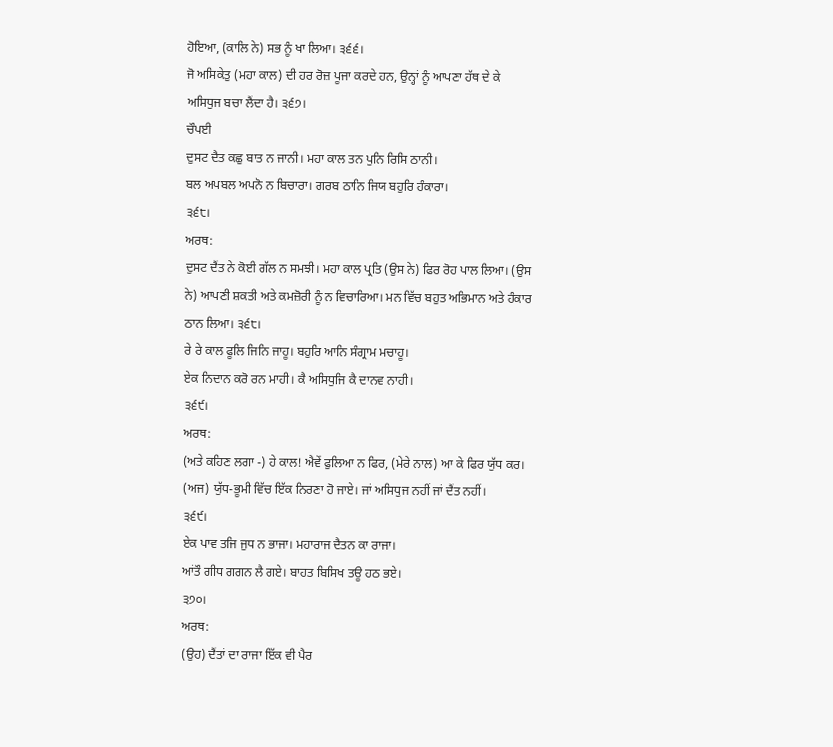ਹੋਇਆ, (ਕਾਲਿ ਨੇ) ਸਭ ਨੂੰ ਖਾ ਲਿਆ। ੩੬੬।
ਜੋ ਅਸਿਕੇਤੁ (ਮਹਾ ਕਾਲ) ਦੀ ਹਰ ਰੋਜ਼ ਪੂਜਾ ਕਰਦੇ ਹਨ, ਉਨ੍ਹਾਂ ਨੂੰ ਆਪਣਾ ਹੱਥ ਦੇ ਕੇ
ਅਸਿਧੁਜ ਬਚਾ ਲੈਂਦਾ ਹੈ। ੩੬੭।
ਚੌਪਈ
ਦੁਸਟ ਦੈਤ ਕਛੁ ਬਾਤ ਨ ਜਾਨੀ। ਮਹਾ ਕਾਲ ਤਨ ਪੁਨਿ ਰਿਸਿ ਠਾਨੀ।
ਬਲ ਅਪਬਲ ਅਪਨੋ ਨ ਬਿਚਾਰਾ। ਗਰਬ ਠਾਨਿ ਜਿਯ ਬਹੁਰਿ ਹੰਕਾਰਾ।
੩੬੮।
ਅਰਥ:
ਦੁਸਟ ਦੈਂਤ ਨੇ ਕੋਈ ਗੱਲ ਨ ਸਮਝੀ। ਮਹਾ ਕਾਲ ਪ੍ਰਤਿ (ਉਸ ਨੇ) ਫਿਰ ਰੋਹ ਪਾਲ ਲਿਆ। (ਉਸ
ਨੇ) ਆਪਣੀ ਸ਼ਕਤੀ ਅਤੇ ਕਮਜ਼ੋਰੀ ਨੂੰ ਨ ਵਿਚਾਰਿਆ। ਮਨ ਵਿੱਚ ਬਹੁਤ ਅਭਿਮਾਨ ਅਤੇ ਹੰਕਾਰ
ਠਾਨ ਲਿਆ। ੩੬੮।
ਰੇ ਰੇ ਕਾਲ ਫੂਲਿ ਜਿਨਿ ਜਾਹੂ। ਬਹੁਰਿ ਆਨਿ ਸੰਗ੍ਰਾਮ ਮਚਾਹੂ।
ਏਕ ਨਿਦਾਨ ਕਰੋ ਰਨ ਮਾਹੀ। ਕੈ ਅਸਿਧੁਜਿ ਕੈ ਦਾਨਵ ਨਾਹੀ।
੩੬੯।
ਅਰਥ:
(ਅਤੇ ਕਹਿਣ ਲਗਾ -) ਹੇ ਕਾਲ! ਐਵੇਂ ਫੁਲਿਆ ਨ ਫਿਰ, (ਮੇਰੇ ਨਾਲ) ਆ ਕੇ ਫਿਰ ਯੁੱਧ ਕਰ।
(ਅਜ) ਯੁੱਧ-ਭੂਮੀ ਵਿੱਚ ਇੱਕ ਨਿਰਣਾ ਹੋ ਜਾਏ। ਜਾਂ ਅਸਿਧੁਜ ਨਹੀਂ ਜਾਂ ਦੈਂਤ ਨਹੀਂ।
੩੬੯।
ਏਕ ਪਾਵ ਤਜਿ ਜੁਧ ਨ ਭਾਜਾ। ਮਹਾਰਾਜ ਦੈਤਨ ਕਾ ਰਾਜਾ।
ਆਂਤੌ ਗੀਧ ਗਗਨ ਲੈ ਗਏ। ਬਾਹਤ ਬਿਸਿਖ ਤਊ ਹਠ ਭਏ।
੩੭੦।
ਅਰਥ:
(ਉਹ) ਦੈਂਤਾਂ ਦਾ ਰਾਜਾ ਇੱਕ ਵੀ ਪੈਰ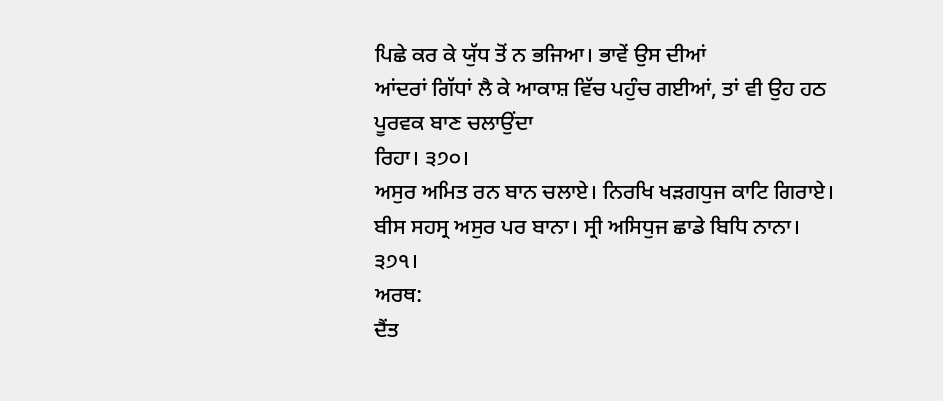ਪਿਛੇ ਕਰ ਕੇ ਯੁੱਧ ਤੋਂ ਨ ਭਜਿਆ। ਭਾਵੇਂ ਉਸ ਦੀਆਂ
ਆਂਦਰਾਂ ਗਿੱਧਾਂ ਲੈ ਕੇ ਆਕਾਸ਼ ਵਿੱਚ ਪਹੁੰਚ ਗਈਆਂ, ਤਾਂ ਵੀ ਉਹ ਹਠ ਪੂਰਵਕ ਬਾਣ ਚਲਾਉਂਦਾ
ਰਿਹਾ। ੩੭੦।
ਅਸੁਰ ਅਮਿਤ ਰਨ ਬਾਨ ਚਲਾਏ। ਨਿਰਖਿ ਖੜਗਧੁਜ ਕਾਟਿ ਗਿਰਾਏ।
ਬੀਸ ਸਹਸ੍ਰ ਅਸੁਰ ਪਰ ਬਾਨਾ। ਸ੍ਰੀ ਅਸਿਧੁਜ ਛਾਡੇ ਬਿਧਿ ਨਾਨਾ।
੩੭੧।
ਅਰਥ:
ਦੈਂਤ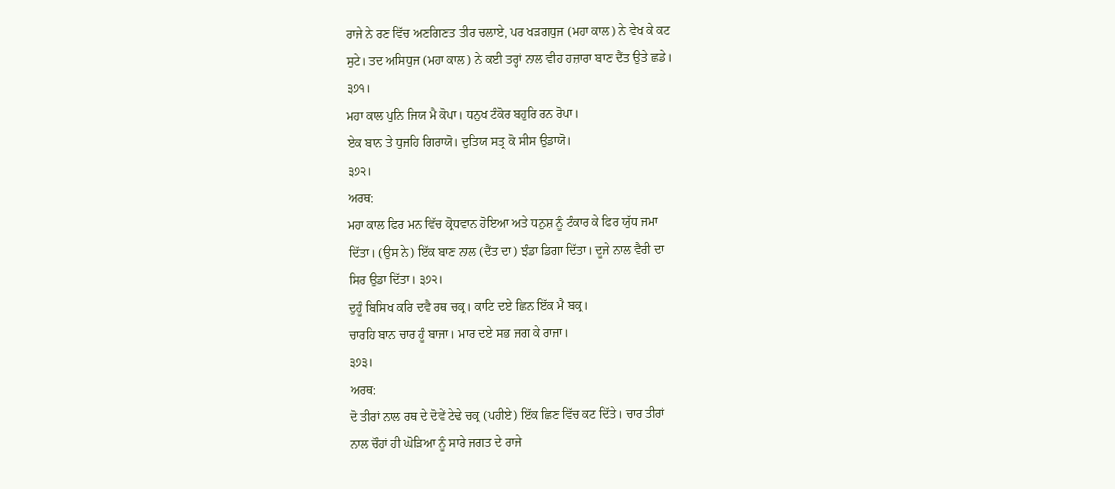ਰਾਜੇ ਨੇ ਰਣ ਵਿੱਚ ਅਣਗਿਣਤ ਤੀਰ ਚਲਾਏ, ਪਰ ਖੜਗਧੁਜ (ਮਹਾ ਕਾਲ) ਨੇ ਵੇਖ ਕੇ ਕਟ
ਸੁਟੇ। ਤਦ ਅਸਿਧੁਜ (ਮਹਾ ਕਾਲ) ਨੇ ਕਈ ਤਰ੍ਹਾਂ ਨਾਲ ਵੀਹ ਹਜ਼ਾਰਾ ਬਾਣ ਦੈਂਤ ਉਤੇ ਛਡੇ।
੩੭੧।
ਮਹਾ ਕਾਲ ਪੁਨਿ ਜਿਯ ਮੈ ਕੋਪਾ। ਧਨੁਖ ਟੰਕੋਰ ਬਹੁਰਿ ਰਨ ਰੋਪਾ।
ਏਕ ਬਾਨ ਤੇ ਧੁਜਹਿ ਗਿਰਾਯੋ। ਦੁਤਿਯ ਸਤ੍ਰ ਕੋ ਸੀਸ ਉਡਾਯੋ।
੩੭੨।
ਅਰਥ:
ਮਹਾ ਕਾਲ ਫਿਰ ਮਨ ਵਿੱਚ ਕ੍ਰੋਧਵਾਨ ਹੋਇਆ ਅਤੇ ਧਨੁਸ਼ ਨੂੰ ਟੰਕਾਰ ਕੇ ਫਿਰ ਯੁੱਧ ਜਮਾ
ਦਿੱਤਾ। (ਉਸ ਨੇ) ਇੱਕ ਬਾਣ ਨਾਲ (ਦੈਂਤ ਦਾ) ਝੰਡਾ ਡਿਗਾ ਦਿੱਤਾ। ਦੂਜੇ ਨਾਲ ਵੈਰੀ ਦਾ
ਸਿਰ ਉਡਾ ਦਿੱਤਾ। ੩੭੨।
ਦੁਹੂੰ ਬਿਸਿਖ ਕਰਿ ਦਵੈ ਰਥ ਚਕ੍ਰ। ਕਾਟਿ ਦਏ ਛਿਨ ਇੱਕ ਮੈ ਬਕ੍ਰ।
ਚਾਰਹਿ ਬਾਨ ਚਾਰ ਹੂੰ ਬਾਜਾ। ਮਾਰ ਦਏ ਸਭ ਜਗ ਕੇ ਰਾਜਾ।
੩੭੩।
ਅਰਥ:
ਦੋ ਤੀਰਾਂ ਨਾਲ ਰਥ ਦੇ ਦੋਵੇਂ ਟੇਢੇ ਚਕ੍ਰ (ਪਹੀਏ) ਇੱਕ ਛਿਣ ਵਿੱਚ ਕਟ ਦਿੱਤੇ। ਚਾਰ ਤੀਰਾਂ
ਨਾਲ ਚੌਹਾਂ ਹੀ ਘੋੜਿਆ ਨੂੰ ਸਾਰੇ ਜਗਤ ਦੇ ਰਾਜੇ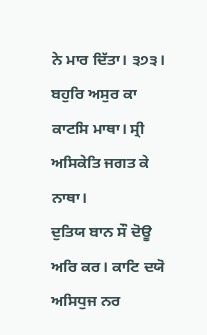ਨੇ ਮਾਰ ਦਿੱਤਾ। ੩੭੩।
ਬਹੁਰਿ ਅਸੁਰ ਕਾ ਕਾਟਸਿ ਮਾਥਾ। ਸ੍ਰੀ ਅਸਿਕੇਤਿ ਜਗਤ ਕੇ ਨਾਥਾ।
ਦੁਤਿਯ ਬਾਨ ਸੌ ਦੋਊ ਅਰਿ ਕਰ। ਕਾਟਿ ਦਯੋ ਅਸਿਧੁਜ ਨਰ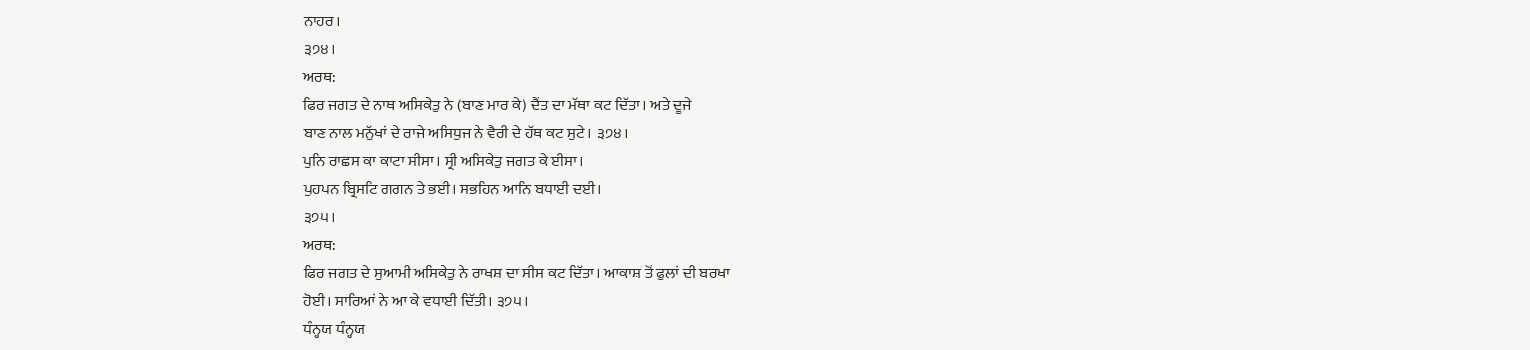ਨਾਹਰ।
੩੭੪।
ਅਰਥ:
ਫਿਰ ਜਗਤ ਦੇ ਨਾਥ ਅਸਿਕੇਤੁ ਨੇ (ਬਾਣ ਮਾਰ ਕੇ) ਦੈਂਤ ਦਾ ਮੱਥਾ ਕਟ ਦਿੱਤਾ। ਅਤੇ ਦੂਜੇ
ਬਾਣ ਨਾਲ ਮਨੁੱਖਾਂ ਦੇ ਰਾਜੇ ਅਸਿਧੁਜ ਨੇ ਵੈਰੀ ਦੇ ਹੱਥ ਕਟ ਸੁਟੇ। ੩੭੪।
ਪੁਨਿ ਰਾਛਸ ਕਾ ਕਾਟਾ ਸੀਸਾ। ਸ੍ਰੀ ਅਸਿਕੇਤੁ ਜਗਤ ਕੇ ਈਸਾ।
ਪੁਹਪਨ ਬ੍ਰਿਸਟਿ ਗਗਨ ਤੇ ਭਈ। ਸਭਹਿਨ ਆਨਿ ਬਧਾਈ ਦਈ।
੩੭੫।
ਅਰਥ:
ਫਿਰ ਜਗਤ ਦੇ ਸੁਆਮੀ ਅਸਿਕੇਤੁ ਨੇ ਰਾਖਸ਼ ਦਾ ਸੀਸ ਕਟ ਦਿੱਤਾ। ਆਕਾਸ਼ ਤੋਂ ਫੁਲਾਂ ਦੀ ਬਰਖਾ
ਹੋਈ। ਸਾਰਿਆਂ ਨੇ ਆ ਕੇ ਵਧਾਈ ਦਿੱਤੀ। ੩੭੫।
ਧੰਨ੍ਹਯ ਧੰਨ੍ਹਯ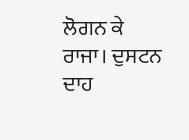ਲੋਗਨ ਕੇ ਰਾਜਾ। ਦੁਸਟਨ ਦਾਹ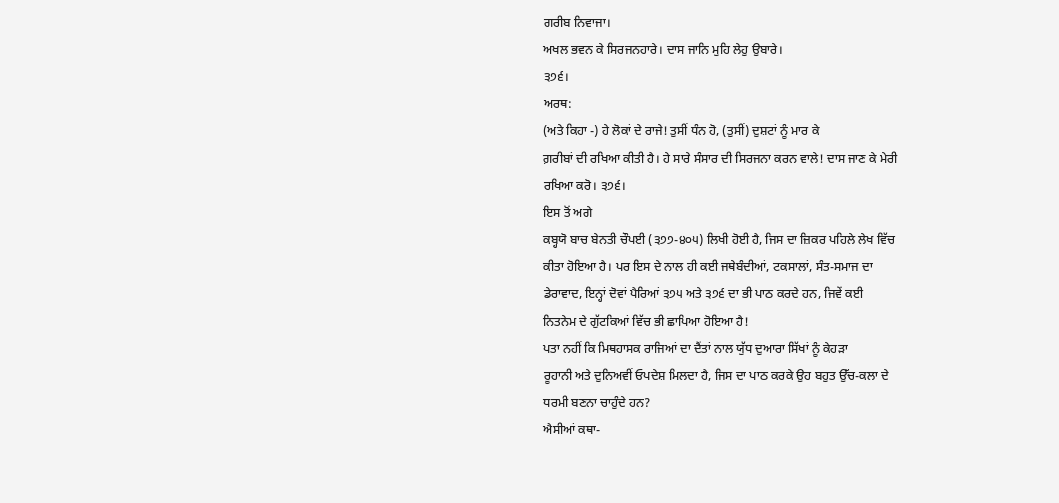ਗਰੀਬ ਨਿਵਾਜਾ।
ਅਖਲ ਭਵਨ ਕੇ ਸਿਰਜਨਹਾਰੇ। ਦਾਸ ਜਾਨਿ ਮੁਹਿ ਲੇਹੁ ਉਬਾਰੇ।
੩੭੬।
ਅਰਥ:
(ਅਤੇ ਕਿਹਾ -) ਹੇ ਲੋਕਾਂ ਦੇ ਰਾਜੇ! ਤੁਸੀਂ ਧੰਨ ਹੋ, (ਤੁਸੀਂ) ਦੁਸ਼ਟਾਂ ਨੂੰ ਮਾਰ ਕੇ
ਗ਼ਰੀਬਾਂ ਦੀ ਰਖਿਆ ਕੀਤੀ ਹੈ। ਹੇ ਸਾਰੇ ਸੰਸਾਰ ਦੀ ਸਿਰਜਨਾ ਕਰਨ ਵਾਲੇ! ਦਾਸ ਜਾਣ ਕੇ ਮੇਰੀ
ਰਖਿਆ ਕਰੋ। ੩੭੬।
ਇਸ ਤੋਂ ਅਗੇ
ਕਬ੍ਹਯੋ ਬਾਚ ਬੇਨਤੀ ਚੌਪਈ (੩੭੭-੪੦੫) ਲਿਖੀ ਹੋਈ ਹੈ, ਜਿਸ ਦਾ ਜ਼ਿਕਰ ਪਹਿਲੇ ਲੇਖ ਵਿੱਚ
ਕੀਤਾ ਹੋਇਆ ਹੈ। ਪਰ ਇਸ ਦੇ ਨਾਲ ਹੀ ਕਈ ਜਥੇਬੰਦੀਆਂ, ਟਕਸਾਲਾਂ, ਸੰਤ-ਸਮਾਜ ਦਾ
ਡੇਰਾਵਾਦ, ਇਨ੍ਹਾਂ ਦੋਵਾਂ ਪੈਰਿਆਂ ੩੭੫ ਅਤੇ ੩੭੬ ਦਾ ਭੀ ਪਾਠ ਕਰਦੇ ਹਨ, ਜਿਵੇਂ ਕਈ
ਨਿਤਨੇਮ ਦੇ ਗੁੱਟਕਿਆਂ ਵਿੱਚ ਭੀ ਛਾਪਿਆ ਹੋਇਆ ਹੈ!
ਪਤਾ ਨਹੀਂ ਕਿ ਮਿਥਹਾਸਕ ਰਾਜਿਆਂ ਦਾ ਦੈਂਤਾਂ ਨਾਲ ਯੁੱਧ ਦੁਆਰਾ ਸਿੱਖਾਂ ਨੂੰ ਕੇਹੜਾ
ਰੂਹਾਨੀ ਅਤੇ ਦੁਨਿਅਵੀਂ ਓਪਦੇਸ਼ ਮਿਲਦਾ ਹੈ, ਜਿਸ ਦਾ ਪਾਠ ਕਰਕੇ ਉਹ ਬਹੁਤ ਉੱਚ-ਕਲਾ ਦੇ
ਧਰਮੀ ਬਣਨਾ ਚਾਹੁੰਦੇ ਹਨ?
ਐਸੀਆਂ ਕਥਾ-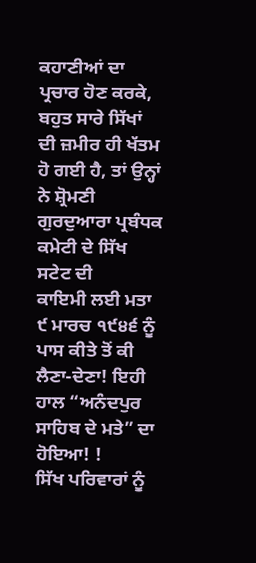ਕਹਾਣੀਆਂ ਦਾ ਪ੍ਰਚਾਰ ਹੋਣ ਕਰਕੇ, ਬਹੁਤ ਸਾਰੇ ਸਿੱਖਾਂ ਦੀ ਜ਼ਮੀਰ ਹੀ ਖੱਤਮ
ਹੋ ਗਈ ਹੈ, ਤਾਂ ਉਨ੍ਹਾਂ ਨੇ ਸ਼੍ਰੋਮਣੀ ਗੁਰਦੁਆਰਾ ਪ੍ਰਬੰਧਕ ਕਮੇਟੀ ਦੇ ਸਿੱਖ ਸਟੇਟ ਦੀ
ਕਾਇਮੀ ਲਈ ਮਤਾ ੯ ਮਾਰਚ ੧੯੪੬ ਨੂੰ ਪਾਸ ਕੀਤੇ ਤੋਂ ਕੀ ਲੈਣਾ-ਦੇਣਾ! ਇਹੀ ਹਾਲ “ਅਨੰਦਪੁਰ
ਸਾਹਿਬ ਦੇ ਮਤੇ” ਦਾ ਹੋਇਆ! !
ਸਿੱਖ ਪਰਿਵਾਰਾਂ ਨੂੰ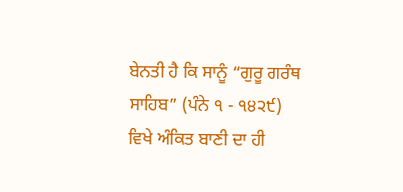ਬੇਨਤੀ ਹੈ ਕਿ ਸਾਨੂੰ “ਗੁਰੂ ਗਰੰਥ ਸਾਹਿਬ” (ਪੰਨੇ ੧ - ੧੪੨੯)
ਵਿਖੇ ਅੰਕਿਤ ਬਾਣੀ ਦਾ ਹੀ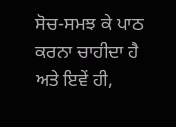ਸੋਚ-ਸਮਝ ਕੇ ਪਾਠ ਕਰਨਾ ਚਾਹੀਦਾ ਹੈ ਅਤੇ ਇਵੇਂ ਹੀ,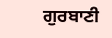ਗੁਰਬਾਣੀ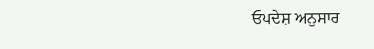ਓਪਦੇਸ਼ ਅਨੁਸਾਰ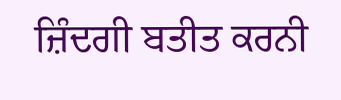ਜ਼ਿੰਦਗੀ ਬਤੀਤ ਕਰਨੀ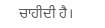ਚਾਹੀਦੀ ਹੈ।